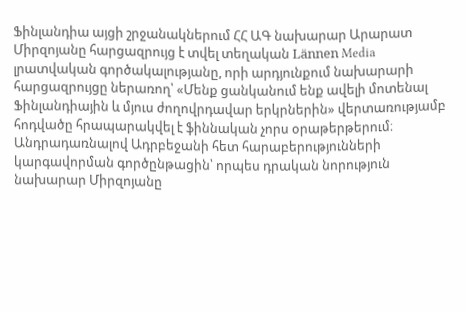Ֆինլանդիա այցի շրջանակներում ՀՀ ԱԳ նախարար Արարատ Միրզոյանը հարցազրույց է տվել տեղական Lännen Media լրատվական գործակալությանը, որի արդյունքում նախարարի հարցազրույցը ներառող՝ «Մենք ցանկանում ենք ավելի մոտենալ Ֆինլանդիային և մյուս ժողովրդավար երկրներին» վերտառությամբ հոդվածը հրապարակվել է ֆիննական չորս օրաթերթերում։
Անդրադառնալով Ադրբեջանի հետ հարաբերությունների կարգավորման գործընթացին՝ որպես դրական նորություն նախարար Միրզոյանը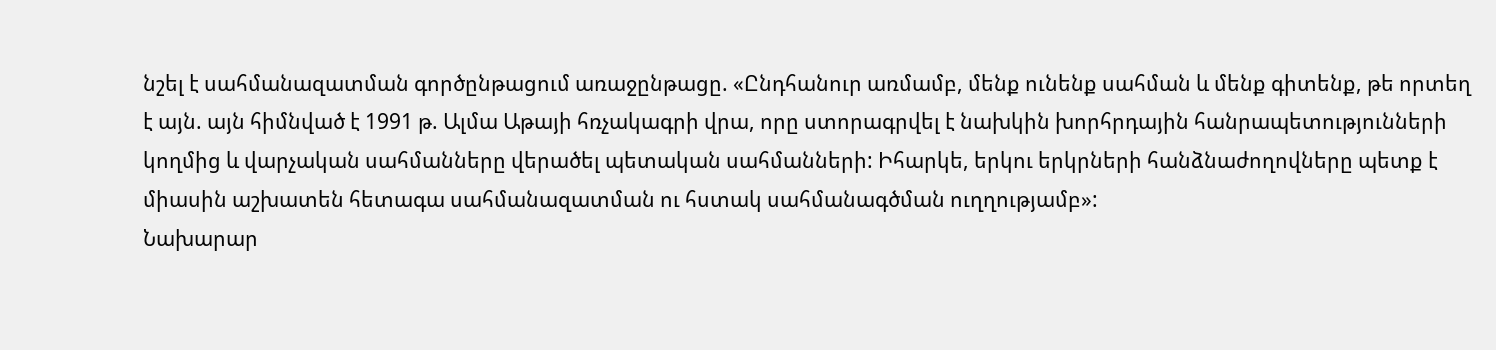նշել է սահմանազատման գործընթացում առաջընթացը. «Ընդհանուր առմամբ, մենք ունենք սահման և մենք գիտենք, թե որտեղ է այն. այն հիմնված է 1991 թ. Ալմա Աթայի հռչակագրի վրա, որը ստորագրվել է նախկին խորհրդային հանրապետությունների կողմից և վարչական սահմանները վերածել պետական սահմանների: Իհարկե, երկու երկրների հանձնաժողովները պետք է միասին աշխատեն հետագա սահմանազատման ու հստակ սահմանագծման ուղղությամբ»:
Նախարար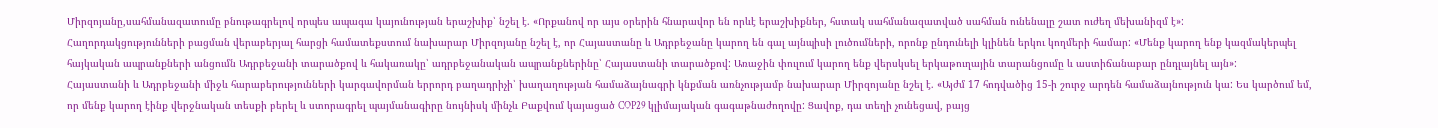Միրզոյանը,սահմանազատումը բնութագրելով որպես ապագա կայունության երաշխիք՝ նշել է. «Որքանով որ այս օրերին հնարավոր են որևէ երաշխիքներ, հստակ սահմանազատված սահման ունենալը շատ ուժեղ մեխանիզմ է»:
Հաղորդակցությունների բացման վերաբերյալ հարցի համատեքստում նախարար Միրզոյանը նշել է, որ Հայաստանը և Ադրբեջանը կարող են գալ այնպիսի լուծումների, որոնք ընդունելի կլինեն երկու կողմերի համար: «Մենք կարող ենք կազմակերպել հայկական ապրանքների անցումն Ադրբեջանի տարածքով և հակառակը՝ ադրբեջանական ապրանքներինը՝ Հայաստանի տարածքով: Առաջին փուլում կարող ենք վերսկսել երկաթուղային տարանցումը և աստիճանաբար ընդլայնել այն»:
Հայաստանի և Ադրբեջանի միջև հարաբերությունների կարգավորման երրորդ բաղադրիչի՝ խաղաղության համաձայնագրի կնքման առնչությամբ նախարար Միրզոյանը նշել է. «Այժմ 17 հոդվածից 15-ի շուրջ արդեն համաձայնություն կա: Ես կարծում եմ, որ մենք կարող էինք վերջնական տեսքի բերել և ստորագրել պայմանագիրը նույնիսկ մինչև Բաքվում կայացած COP29 կլիմայական գագաթնաժողովը: Ցավոք, դա տեղի չունեցավ, բայց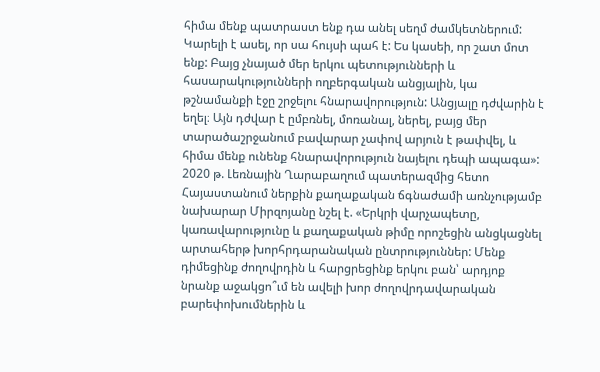հիմա մենք պատրաստ ենք դա անել սեղմ ժամկետներում: Կարելի է ասել, որ սա հույսի պահ է: Ես կասեի, որ շատ մոտ ենք: Բայց չնայած մեր երկու պետությունների և հասարակությունների ողբերգական անցյալին, կա թշնամանքի էջը շրջելու հնարավորություն: Անցյալը դժվարին է եղել։ Այն դժվար է ըմբռնել, մոռանալ, ներել, բայց մեր տարածաշրջանում բավարար չափով արյուն է թափվել, և հիմա մենք ունենք հնարավորություն նայելու դեպի ապագա»:
2020 թ. Լեռնային Ղարաբաղում պատերազմից հետո Հայաստանում ներքին քաղաքական ճգնաժամի առնչությամբ նախարար Միրզոյանը նշել է. «Երկրի վարչապետը, կառավարությունը և քաղաքական թիմը որոշեցին անցկացնել արտահերթ խորհրդարանական ընտրություններ: Մենք դիմեցինք ժողովրդին և հարցրեցինք երկու բան՝ արդյոք նրանք աջակցո՞ւմ են ավելի խոր ժողովրդավարական բարեփոխումներին և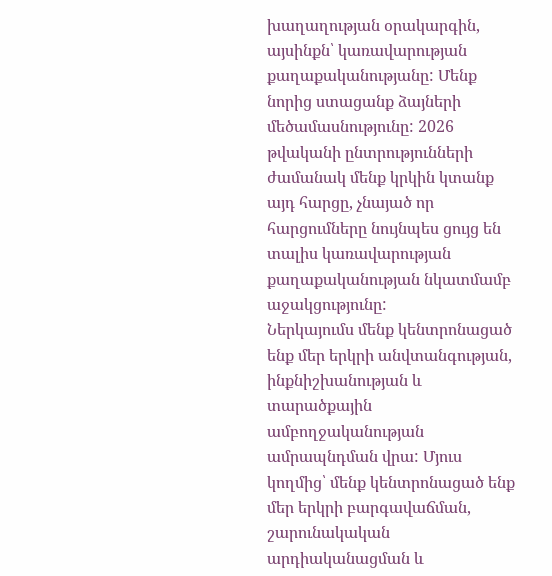խաղաղության օրակարգին, այսինքն՝ կառավարության քաղաքականությանը: Մենք նորից ստացանք ձայների մեծամասնությունը: 2026 թվականի ընտրությունների ժամանակ մենք կրկին կտանք այդ հարցը, չնայած որ հարցումները նույնպես ցույց են տալիս կառավարության քաղաքականության նկատմամբ աջակցությունը:
Ներկայումս մենք կենտրոնացած ենք մեր երկրի անվտանգության, ինքնիշխանության և տարածքային ամբողջականության ամրապնդման վրա: Մյուս կողմից՝ մենք կենտրոնացած ենք մեր երկրի բարգավաճման, շարունակական արդիականացման և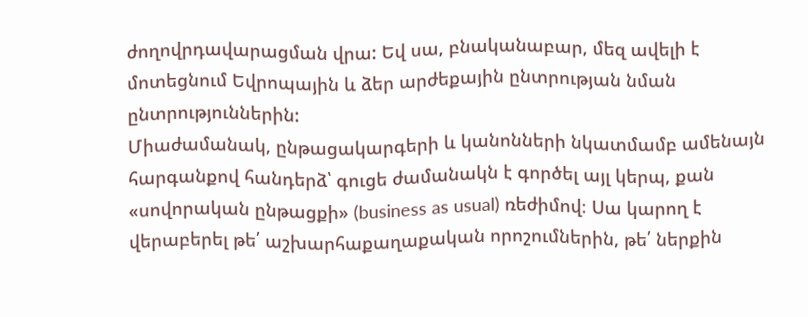ժողովրդավարացման վրա: Եվ սա, բնականաբար, մեզ ավելի է մոտեցնում Եվրոպային և ձեր արժեքային ընտրության նման ընտրություններին:
Միաժամանակ, ընթացակարգերի և կանոնների նկատմամբ ամենայն հարգանքով հանդերձ՝ գուցե ժամանակն է գործել այլ կերպ, քան «սովորական ընթացքի» (business as usual) ռեժիմով։ Սա կարող է վերաբերել թե՛ աշխարհաքաղաքական որոշումներին, թե՛ ներքին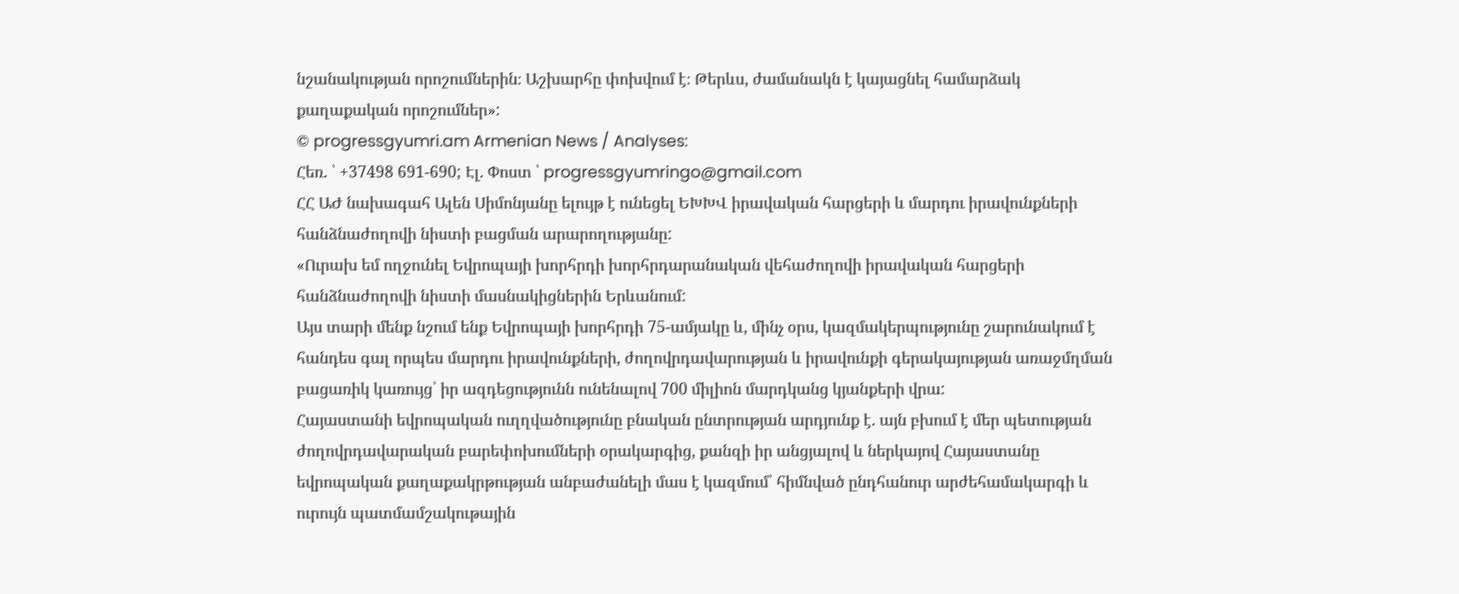նշանակության որոշումներին։ Աշխարհը փոխվում է։ Թերևս, ժամանակն է կայացնել համարձակ քաղաքական որոշումներ»:
© progressgyumri.am Armenian News / Analyses:
Հեռ. ՝ +37498 691-690; Էլ. Փոստ ՝ progressgyumringo@gmail.com
ՀՀ ԱԺ նախագահ Ալեն Սիմոնյանը ելույթ է ունեցել ԵԽԽՎ իրավական հարցերի և մարդու իրավունքների հանձնաժողովի նիստի բացման արարողությանը:
«Ուրախ եմ ողջունել Եվրոպայի խորհրդի խորհրդարանական վեհաժողովի իրավական հարցերի հանձնաժողովի նիստի մասնակիցներին Երևանում:
Այս տարի մենք նշում ենք Եվրոպայի խորհրդի 75-ամյակը և, մինչ օրս, կազմակերպությունը շարունակում է հանդես գալ որպես մարդու իրավունքների, ժողովրդավարության և իրավունքի գերակայության առաջմղման բացառիկ կառույց՝ իր ազդեցությունն ունենալով 700 միլիոն մարդկանց կյանքերի վրա:
Հայաստանի եվրոպական ուղղվածությունը բնական ընտրության արդյունք է. այն բխում է մեր պետության ժողովրդավարական բարեփոխումների օրակարգից, քանզի իր անցյալով և ներկայով Հայաստանը եվրոպական քաղաքակրթության անբաժանելի մաս է կազմում՝ հիմնված ընդհանուր արժեհամակարգի և ուրույն պատմամշակութային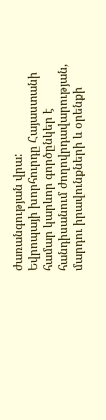ժառանգության վրա:
Եվրոպայի խորհուրդը Հայաստանի համար կարևոր գործընկեր է հանդիսանում ժողովրդավարության, մարդու իրավունքների և օրենքի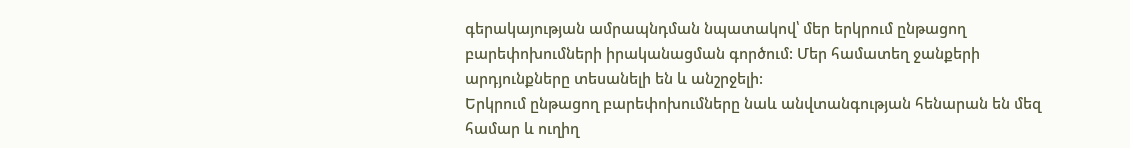գերակայության ամրապնդման նպատակով՝ մեր երկրում ընթացող բարեփոխումների իրականացման գործում: Մեր համատեղ ջանքերի արդյունքները տեսանելի են և անշրջելի:
Երկրում ընթացող բարեփոխումները նաև անվտանգության հենարան են մեզ համար և ուղիղ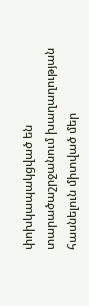փոխկապակցված են տարածաշրջանում խաղաղության հասնելուն միտված մեր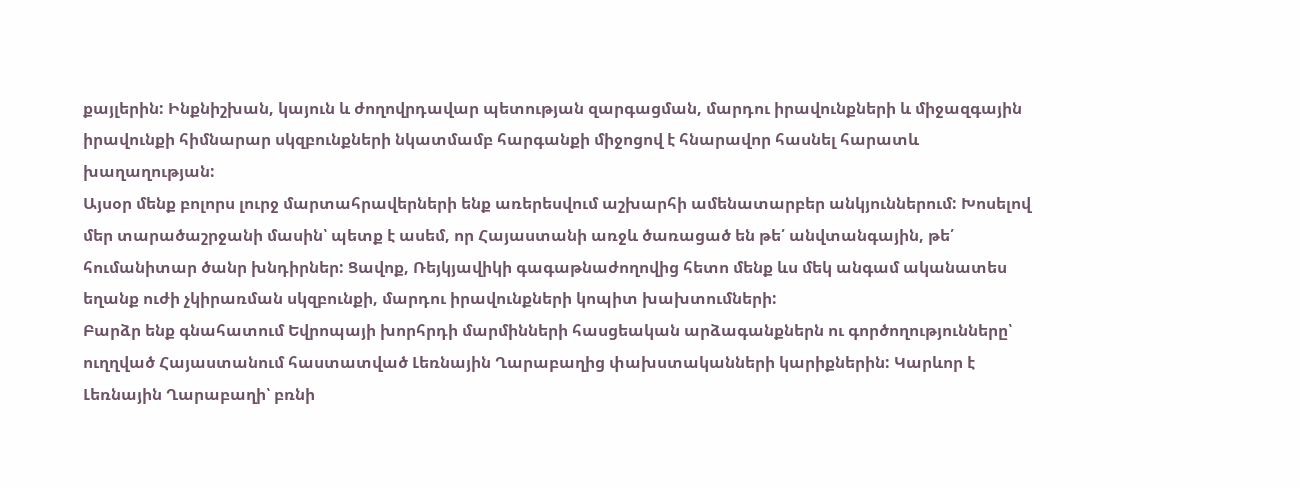քայլերին: Ինքնիշխան, կայուն և ժողովրդավար պետության զարգացման, մարդու իրավունքների և միջազգային իրավունքի հիմնարար սկզբունքների նկատմամբ հարգանքի միջոցով է հնարավոր հասնել հարատև խաղաղության:
Այսօր մենք բոլորս լուրջ մարտահրավերների ենք առերեսվում աշխարհի ամենատարբեր անկյուններում: Խոսելով մեր տարածաշրջանի մասին՝ պետք է ասեմ, որ Հայաստանի առջև ծառացած են թե՛ անվտանգային, թե՛ հումանիտար ծանր խնդիրներ: Ցավոք, Ռեյկյավիկի գագաթնաժողովից հետո մենք ևս մեկ անգամ ականատես եղանք ուժի չկիրառման սկզբունքի, մարդու իրավունքների կոպիտ խախտումների:
Բարձր ենք գնահատում Եվրոպայի խորհրդի մարմինների հասցեական արձագանքներն ու գործողությունները՝ ուղղված Հայաստանում հաստատված Լեռնային Ղարաբաղից փախստականների կարիքներին: Կարևոր է Լեռնային Ղարաբաղի՝ բռնի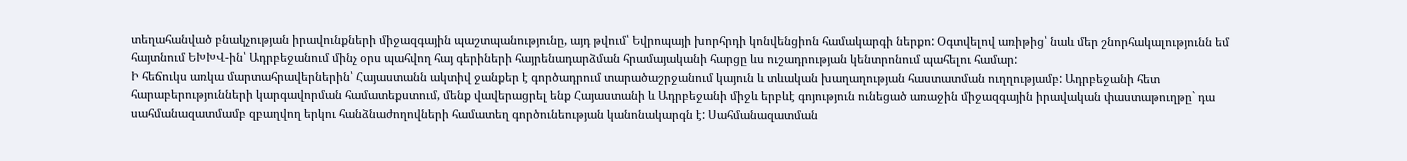տեղահանված բնակչության իրավունքների միջազգային պաշտպանությունը, այդ թվում՝ Եվրոպայի խորհրդի կոնվենցիոն համակարգի ներքո: Օգտվելով առիթից՝ նաև մեր շնորհակալությունն եմ հայտնում ԵԽԽՎ-ին՝ Ադրբեջանում մինչ օրս պահվող հայ գերիների հայրենադարձման հրամայականի հարցը ևս ուշադրության կենտրոնում պահելու համար:
Ի հեճուկս առկա մարտահրավերներին՝ Հայաստանն ակտիվ ջանքեր է գործադրում տարածաշրջանում կայուն և տևական խաղաղության հաստատման ուղղությամբ: Ադրբեջանի հետ հարաբերությունների կարգավորման համատեքստում, մենք վավերացրել ենք Հայաստանի և Ադրբեջանի միջև երբևէ գոյություն ունեցած առաջին միջազգային իրավական փաստաթուղթը` դա սահմանազատմամբ զբաղվող երկու հանձնաժողովների համատեղ գործունեության կանոնակարգն է: Սահմանազատման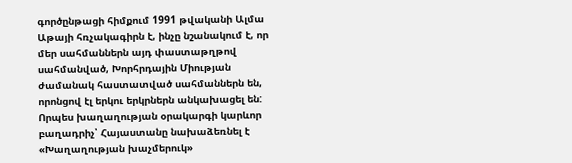գործընթացի հիմքում 1991 թվականի Ալմա Աթայի հռչակագիրն է, ինչը նշանակում է, որ մեր սահմաններն այդ փաստաթղթով սահմանված, Խորհրդային Միության ժամանակ հաստատված սահմաններն են, որոնցով էլ երկու երկրներն անկախացել են:
Որպես խաղաղության օրակարգի կարևոր բաղադրիչ՝ Հայաստանը նախաձեռնել է «Խաղաղության խաչմերուկ»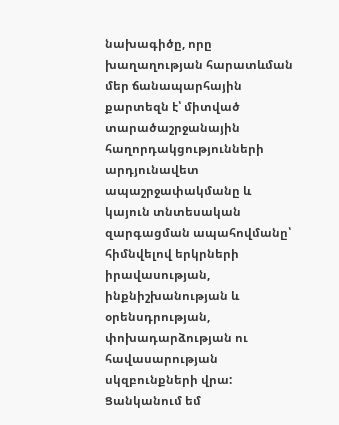նախագիծը, որը խաղաղության հարատևման մեր ճանապարհային քարտեզն է՝ միտված տարածաշրջանային հաղորդակցությունների արդյունավետ ապաշրջափակմանը և կայուն տնտեսական զարգացման ապահովմանը՝ հիմնվելով երկրների իրավասության, ինքնիշխանության և օրենսդրության, փոխադարձության ու հավասարության սկզբունքների վրա:
Ցանկանում եմ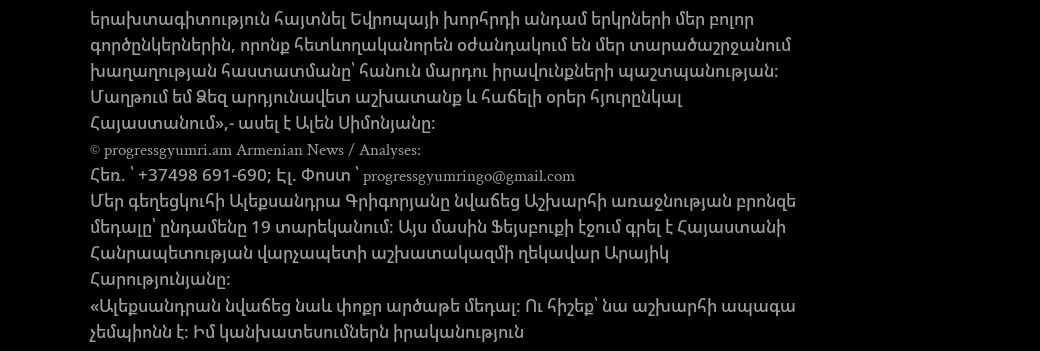երախտագիտություն հայտնել Եվրոպայի խորհրդի անդամ երկրների մեր բոլոր գործընկերներին, որոնք հետևողականորեն օժանդակում են մեր տարածաշրջանում խաղաղության հաստատմանը՝ հանուն մարդու իրավունքների պաշտպանության:
Մաղթում եմ Ձեզ արդյունավետ աշխատանք և հաճելի օրեր հյուրընկալ Հայաստանում»,- ասել է Ալեն Սիմոնյանը:
© progressgyumri.am Armenian News / Analyses:
Հեռ. ՝ +37498 691-690; Էլ. Փոստ ՝ progressgyumringo@gmail.com
Մեր գեղեցկուհի Ալեքսանդրա Գրիգորյանը նվաճեց Աշխարհի առաջնության բրոնզե մեդալը՝ ընդամենը 19 տարեկանում: Այս մասին Ֆեյսբուքի էջում գրել է Հայաստանի Հանրապետության վարչապետի աշխատակազմի ղեկավար Արայիկ Հարությունյանը:
«Ալեքսանդրան նվաճեց նաև փոքր արծաթե մեդալ: Ու հիշեք՝ նա աշխարհի ապագա չեմպիոնն է: Իմ կանխատեսումներն իրականություն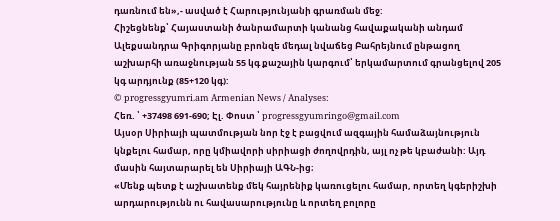դառնում են»,- ասված է Հարությունյանի գրառման մեջ:
Հիշեցնենք՝ Հայաստանի ծանրամարտի կանանց հավաքականի անդամ Ալեքսանդրա Գրիգորյանը բրոնզե մեդալ նվաճեց Բահրեյնում ընթացող աշխարհի առաջնության 55 կգ քաշային կարգում՝ երկամարտում գրանցելով 205 կգ արդյունք (85+120 կգ):
© progressgyumri.am Armenian News / Analyses:
Հեռ. ՝ +37498 691-690; Էլ. Փոստ ՝ progressgyumringo@gmail.com
Այսօր Սիրիայի պատմության նոր էջ է բացվում ազգային համաձայնություն կնքելու համար, որը կմիավորի սիրիացի ժողովրդին, այլ ոչ թե կբաժանի: Այդ մասին հայտարարել են Սիրիայի ԱԳՆ-ից։
«Մենք պետք է աշխատենք մեկ հայրենիք կառուցելու համար, որտեղ կգերիշխի արդարությունն ու հավասարությունը և որտեղ բոլորը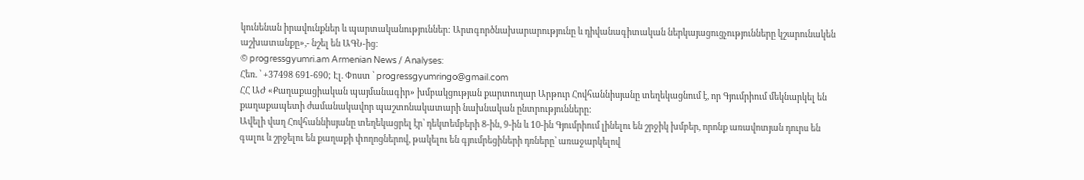կունենան իրավունքներ և պարտականություններ: Արտգործնախարարությունը և դիվանագիտական ներկայացուցչությունները կշարունակեն աշխատանքը»,- նշել են ԱԳՆ-ից։
© progressgyumri.am Armenian News / Analyses:
Հեռ. ՝ +37498 691-690; Էլ. Փոստ ՝ progressgyumringo@gmail.com
ՀՀ ԱԺ «Քաղաքացիական պայմանագիր» խմբակցության քարտուղար Արթուր Հովհաննիսյանը տեղեկացնում է, որ Գյումրիում մեկնարկել են քաղաքապետի ժամանակավոր պաշտոնակատարի նախնական ընտրությունները:
Ավելի վաղ Հովհաննիսյանը տեղեկացրել էր՝ դեկտեմբերի 8-ին, 9-ին և 10-ին Գյումրիում լինելու են շրջիկ խմբեր, որոնք առավոտյան դուրս են գալու և շրջելու են քաղաքի փողոցներով, թակելու են գյումրեցիների դռները՝ առաջարկելով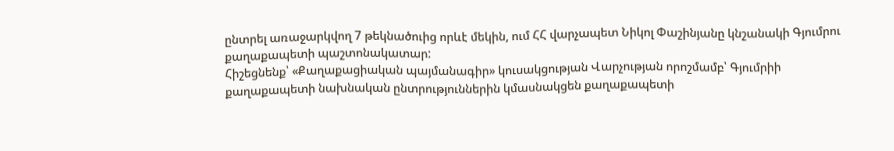ընտրել առաջարկվող 7 թեկնածուից որևէ մեկին, ում ՀՀ վարչապետ Նիկոլ Փաշինյանը կնշանակի Գյումրու քաղաքապետի պաշտոնակատար:
Հիշեցնենք՝ «Քաղաքացիական պայմանագիր» կուսակցության Վարչության որոշմամբ՝ Գյումրիի քաղաքապետի նախնական ընտրություններին կմասնակցեն քաղաքապետի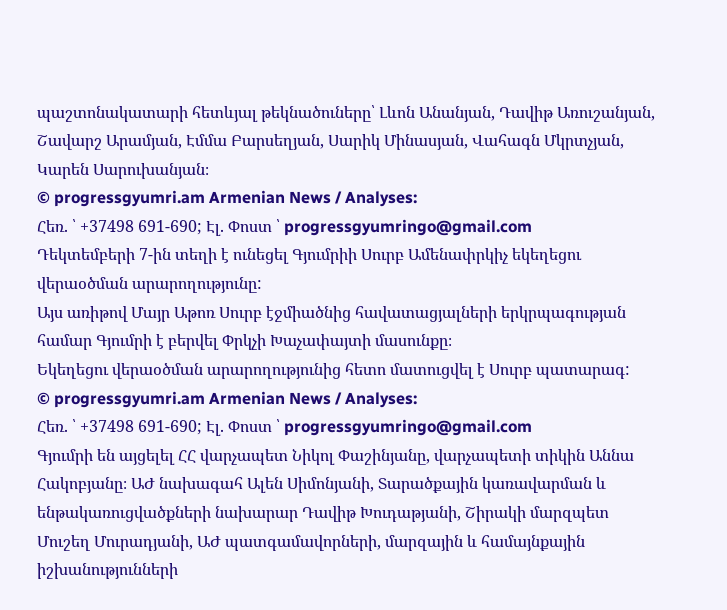պաշտոնակատարի հետևյալ թեկնածուները՝ Լևոն Անանյան, Դավիթ Առուշանյան, Շավարշ Արամյան, Էմմա Բարսեղյան, Սարիկ Մինասյան, Վահագն Մկրտչյան, Կարեն Սարուխանյան։
© progressgyumri.am Armenian News / Analyses:
Հեռ. ՝ +37498 691-690; Էլ. Փոստ ՝ progressgyumringo@gmail.com
Դեկտեմբերի 7-ին տեղի է ունեցել Գյումրիի Սուրբ Ամենափրկիչ եկեղեցու վերաօծման արարողությունը:
Այս առիթով Մայր Աթոռ Սուրբ էջմիածնից հավատացյալների երկրպագության համար Գյումրի է բերվել Փրկչի Խաչափայտի մասունքը։
Եկեղեցու վերաօծման արարողությունից հետո մատուցվել է Սուրբ պատարագ:
© progressgyumri.am Armenian News / Analyses:
Հեռ. ՝ +37498 691-690; Էլ. Փոստ ՝ progressgyumringo@gmail.com
Գյումրի են այցելել ՀՀ վարչապետ Նիկոլ Փաշինյանը, վարչապետի տիկին Աննա Հակոբյանը։ ԱԺ նախագահ Ալեն Սիմոնյանի, Տարածքային կառավարման և ենթակառուցվածքների նախարար Դավիթ Խուդաթյանի, Շիրակի մարզպետ Մուշեղ Մուրադյանի, ԱԺ պատգամավորների, մարզային և համայնքային իշխանությունների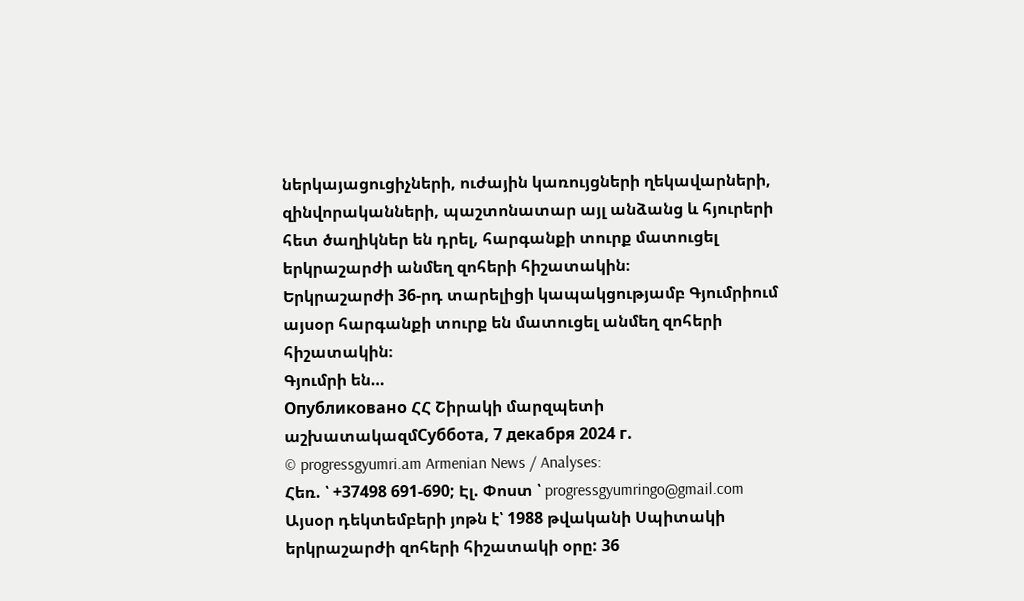ներկայացուցիչների, ուժային կառույցների ղեկավարների, զինվորականների, պաշտոնատար այլ անձանց և հյուրերի հետ ծաղիկներ են դրել, հարգանքի տուրք մատուցել երկրաշարժի անմեղ զոհերի հիշատակին։
Երկրաշարժի 36-րդ տարելիցի կապակցությամբ Գյումրիում այսօր հարգանքի տուրք են մատուցել անմեղ զոհերի հիշատակին։
Գյումրի են…
Опубликовано ՀՀ Շիրակի մարզպետի աշխատակազմСуббота, 7 декабря 2024 г.
© progressgyumri.am Armenian News / Analyses:
Հեռ. ՝ +37498 691-690; Էլ. Փոստ ՝ progressgyumringo@gmail.com
Այսօր դեկտեմբերի յոթն է՝ 1988 թվականի Սպիտակի երկրաշարժի զոհերի հիշատակի օրը: 36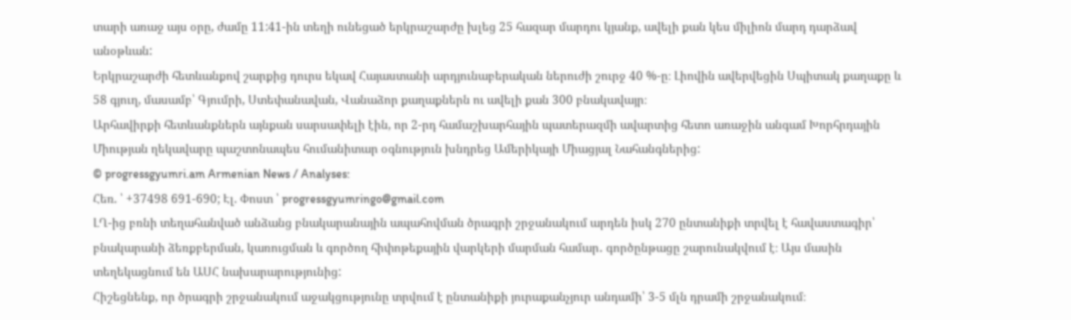տարի առաջ այս օրը, ժամը 11:41-ին տեղի ունեցած երկրաշարժը խլեց 25 հազար մարդու կյանք, ավելի քան կես միլիոն մարդ դարձավ անօթևան:
Երկրաշարժի հետևանքով շարքից դուրս եկավ Հայաստանի արդյունաբերական ներուժի շուրջ 40 %-ը։ Լիովին ավերվեցին Սպիտակ քաղաքը և 58 գյուղ, մասամբ՝ Գյումրի, Ստեփանավան, Վանաձոր քաղաքներն ու ավելի քան 300 բնակավայր։
Արհավիրքի հետևանքներն այնքան սարսափելի էին, որ 2-րդ համաշխարհային պատերազմի ավարտից հետո առաջին անգամ Խորհրդային Միության ղեկավարը պաշտոնապես հումանիտար օգնություն խնդրեց Ամերիկայի Միացյալ Նահանգներից:
© progressgyumri.am Armenian News / Analyses:
Հեռ. ՝ +37498 691-690; Էլ. Փոստ ՝ progressgyumringo@gmail.com
ԼՂ-ից բռնի տեղահանված անձանց բնակարանային ապահովման ծրագրի շրջանակում արդեն իսկ 270 ընտանիքի տրվել է հավաստագիր՝ բնակարանի ձեռքբերման, կառուցման և գործող հիփոթեքային վարկերի մարման համար․ գործընթացը շարունակվում է։ Այս մասին տեղեկացնում են ԱՍՀ նախարարությունից:
Հիշեցնենք, որ ծրագրի շրջանակում աջակցությունը տրվում է ընտանիքի յուրաքանչյուր անդամի՝ 3-5 մլն դրամի շրջանակում։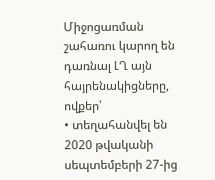Միջոցառման շահառու կարող են դառնալ ԼՂ այն հայրենակիցները, ովքեր՝
• տեղահանվել են 2020 թվականի սեպտեմբերի 27-ից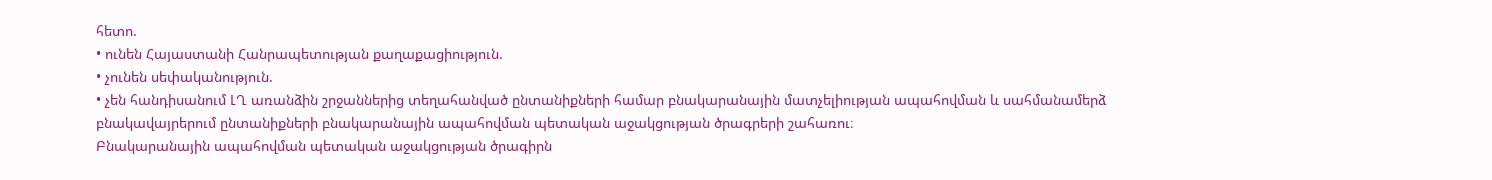հետո.
• ունեն Հայաստանի Հանրապետության քաղաքացիություն.
• չունեն սեփականություն.
• չեն հանդիսանում ԼՂ առանձին շրջաններից տեղահանված ընտանիքների համար բնակարանային մատչելիության ապահովման և սահմանամերձ բնակավայրերում ընտանիքների բնակարանային ապահովման պետական աջակցության ծրագրերի շահառու։
Բնակարանային ապահովման պետական աջակցության ծրագիրն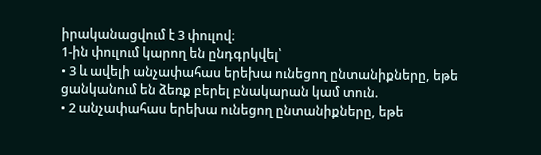իրականացվում է 3 փուլով։
1-ին փուլում կարող են ընդգրկվել՝
• 3 և ավելի անչափահաս երեխա ունեցող ընտանիքները, եթե ցանկանում են ձեռք բերել բնակարան կամ տուն.
• 2 անչափահաս երեխա ունեցող ընտանիքները, եթե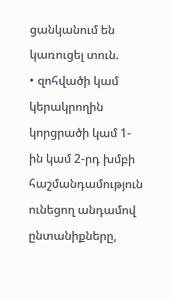ցանկանում են կառուցել տուն.
• զոհվածի կամ կերակրողին կորցրածի կամ 1-ին կամ 2-րդ խմբի հաշմանդամություն ունեցող անդամով ընտանիքները,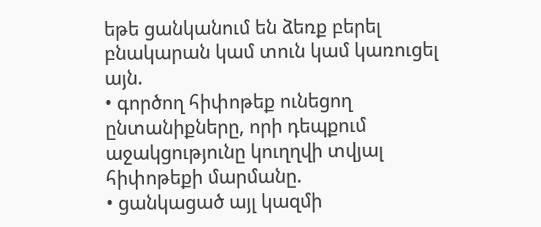եթե ցանկանում են ձեռք բերել բնակարան կամ տուն կամ կառուցել այն.
• գործող հիփոթեք ունեցող ընտանիքները, որի դեպքում աջակցությունը կուղղվի տվյալ հիփոթեքի մարմանը.
• ցանկացած այլ կազմի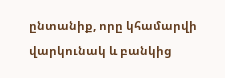ընտանիք, որը կհամարվի վարկունակ և բանկից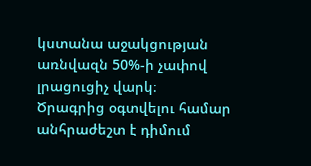կստանա աջակցության առնվազն 50%-ի չափով լրացուցիչ վարկ։
Ծրագրից օգտվելու համար անհրաժեշտ է դիմում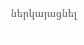ներկայացնել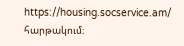https://housing.socservice.am/ հարթակում։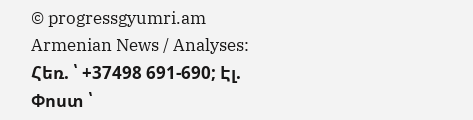© progressgyumri.am Armenian News / Analyses:
Հեռ. ՝ +37498 691-690; Էլ. Փոստ ՝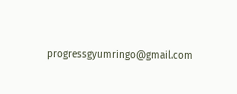progressgyumringo@gmail.com